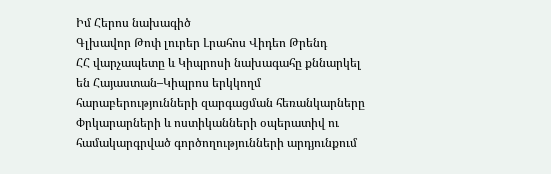Իմ Հերոս նախագիծ
Գլխավոր Թոփ լուրեր Լրահոս Վիդեո Թրենդ
ՀՀ վարչապետը և Կիպրոսի նախագահը քննարկել են Հայաստան–Կիպրոս երկկողմ հարաբերությունների զարգացման հեռանկարները Փրկարարների և ոստիկանների օպերատիվ ու համակարգրված գործողությունների արդյունքում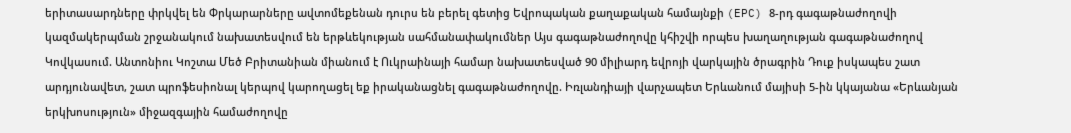երիտասարդները փրկվել են Փրկարարները ավտոմեքենան դուրս են բերել գետից Եվրոպական քաղաքական համայնքի (EPC) 8-րդ գագաթնաժողովի կազմակերպման շրջանակում նախատեսվում են երթևեկության սահմանափակումներ Այս գագաթնաժողովը կհիշվի որպես խաղաղության գագաթնաժողով Կովկասում. Անտոնիու Կոշտա Մեծ Բրիտանիան միանում է Ուկրաինայի համար նախատեսված 90 միլիարդ եվրոյի վարկային ծրագրին Դուք իսկապես շատ արդյունավետ, շատ պրոֆեսիոնալ կերպով կարողացել եք իրականացնել գագաթնաժողովը. Իռլանդիայի վարչապետ Երևանում մայիսի 5-ին կկայանա «Երևանյան երկխոսություն» միջազգային համաժողովը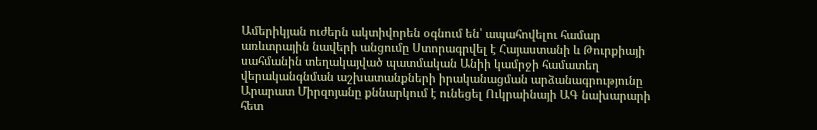Ամերիկյան ուժերն ակտիվորեն օգնում են՝ ապահովելու համար առևտրային նավերի անցումը Ստորագրվել է Հայաստանի և Թուրքիայի սահմանին տեղակայված պատմական Անիի կամրջի համատեղ վերականգնման աշխատանքների իրականացման արձանագրությունը Արարատ Միրզոյանը քննարկում է ունեցել Ուկրաինայի ԱԳ նախարարի հետ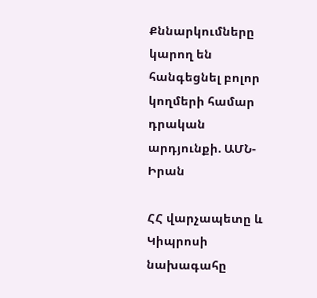Քննարկումները կարող են հանգեցնել բոլոր կողմերի համար դրական արդյունքի. ԱՄՆ-Իրան

ՀՀ վարչապետը և Կիպրոսի նախագահը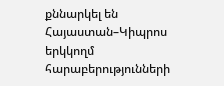քննարկել են Հայաստան–Կիպրոս երկկողմ հարաբերությունների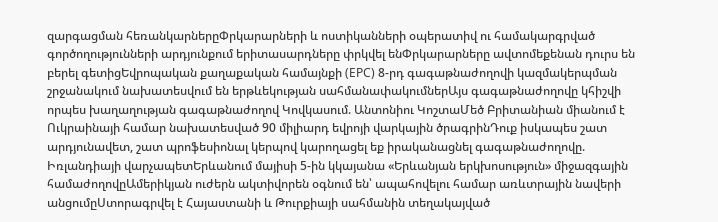զարգացման հեռանկարներըՓրկարարների և ոստիկանների օպերատիվ ու համակարգրված գործողությունների արդյունքում երիտասարդները փրկվել ենՓրկարարները ավտոմեքենան դուրս են բերել գետիցԵվրոպական քաղաքական համայնքի (EPC) 8-րդ գագաթնաժողովի կազմակերպման շրջանակում նախատեսվում են երթևեկության սահմանափակումներԱյս գագաթնաժողովը կհիշվի որպես խաղաղության գագաթնաժողով Կովկասում. Անտոնիու ԿոշտաՄեծ Բրիտանիան միանում է Ուկրաինայի համար նախատեսված 90 միլիարդ եվրոյի վարկային ծրագրինԴուք իսկապես շատ արդյունավետ, շատ պրոֆեսիոնալ կերպով կարողացել եք իրականացնել գագաթնաժողովը. Իռլանդիայի վարչապետԵրևանում մայիսի 5-ին կկայանա «Երևանյան երկխոսություն» միջազգային համաժողովըԱմերիկյան ուժերն ակտիվորեն օգնում են՝ ապահովելու համար առևտրային նավերի անցումըՍտորագրվել է Հայաստանի և Թուրքիայի սահմանին տեղակայված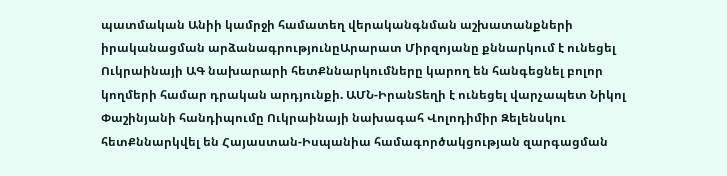պատմական Անիի կամրջի համատեղ վերականգնման աշխատանքների իրականացման արձանագրությունըԱրարատ Միրզոյանը քննարկում է ունեցել Ուկրաինայի ԱԳ նախարարի հետՔննարկումները կարող են հանգեցնել բոլոր կողմերի համար դրական արդյունքի. ԱՄՆ-ԻրանՏեղի է ունեցել վարչապետ Նիկոլ Փաշինյանի հանդիպումը Ուկրաինայի նախագահ Վոլոդիմիր Զելենսկու հետՔննարկվել են Հայաստան-Իսպանիա համագործակցության զարգացման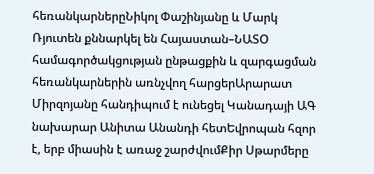հեռանկարներըՆիկոլ Փաշինյանը և Մարկ Ռյուտեն քննարկել են Հայաստան–ՆԱՏՕ համագործակցության ընթացքին և զարգացման հեռանկարներին առնչվող հարցերԱրարատ Միրզոյանը հանդիպում է ունեցել Կանադայի ԱԳ նախարար Անիտա Անանդի հետԵվրոպան հզոր է, երբ միասին է առաջ շարժվումՔիր Սթարմերը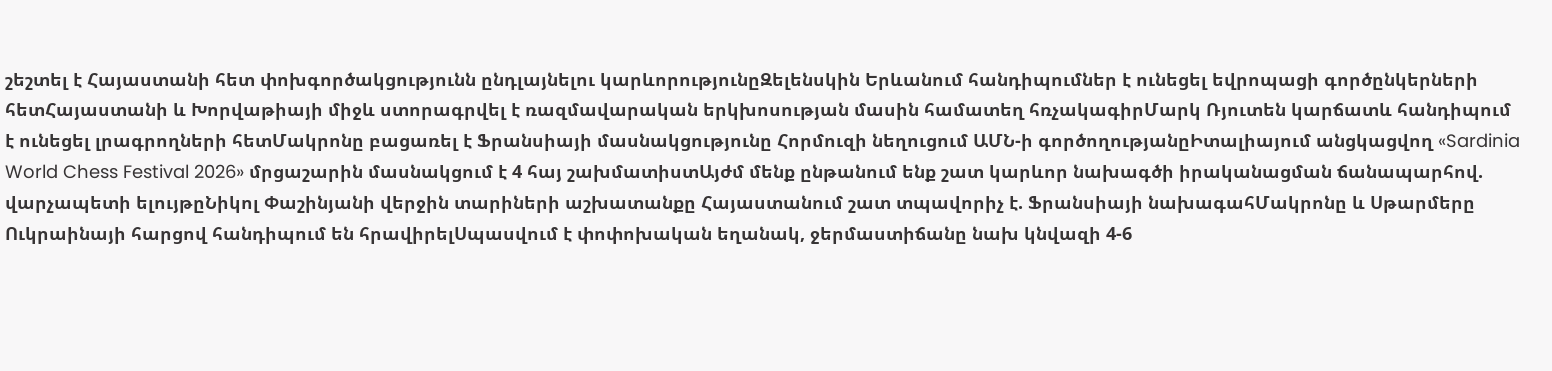շեշտել է Հայաստանի հետ փոխգործակցությունն ընդլայնելու կարևորությունըԶելենսկին Երևանում հանդիպումներ է ունեցել եվրոպացի գործընկերների հետՀայաստանի և Խորվաթիայի միջև ստորագրվել է ռազմավարական երկխոսության մասին համատեղ հռչակագիրՄարկ Ռյուտեն կարճատև հանդիպում է ունեցել լրագրողների հետՄակրոնը բացառել է Ֆրանսիայի մասնակցությունը Հորմուզի նեղուցում ԱՄՆ-ի գործողությանըԻտալիայում անցկացվող «Sardinia World Chess Festival 2026» մրցաշարին մասնակցում է 4 հայ շախմատիստԱյժմ մենք ընթանում ենք շատ կարևոր նախագծի իրականացման ճանապարհով. վարչապետի ելույթըՆիկոլ Փաշինյանի վերջին տարիների աշխատանքը Հայաստանում շատ տպավորիչ է. Ֆրանսիայի նախագահՄակրոնը և Սթարմերը Ուկրաինայի հարցով հանդիպում են հրավիրելՍպասվում է փոփոխական եղանակ, ջերմաստիճանը նախ կնվազի 4-6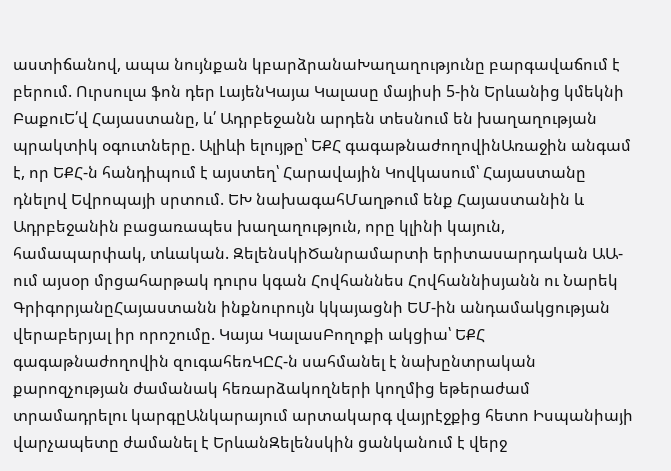աստիճանով, ապա նույնքան կբարձրանաԽաղաղությունը բարգավաճում է բերում. Ուրսուլա ֆոն դեր ԼայենԿայա Կալասը մայիսի 5-ին Երևանից կմեկնի ԲաքուԵ՛վ Հայաստանը, և՛ Ադրբեջանն արդեն տեսնում են խաղաղության պրակտիկ օգուտները. Ալիևի ելույթը՝ ԵՔՀ գագաթնաժողովինԱռաջին անգամ է, որ ԵՔՀ-ն հանդիպում է այստեղ՝ Հարավային Կովկասում՝ Հայաստանը դնելով Եվրոպայի սրտում. ԵԽ նախագահՄաղթում ենք Հայաստանին և Ադրբեջանին բացառապես խաղաղություն, որը կլինի կայուն, համապարփակ, տևական. ԶելենսկիԾանրամարտի երիտասարդական ԱԱ-ում այսօր մրցահարթակ դուրս կգան Հովհաննես Հովհաննիսյանն ու Նարեկ ԳրիգորյանըՀայաստանն ինքնուրույն կկայացնի ԵՄ-ին անդամակցության վերաբերյալ իր որոշումը. Կայա ԿալասԲողոքի ակցիա՝ ԵՔՀ գագաթնաժողովին զուգահեռԿԸՀ-ն սահմանել է նախընտրական քարոզչության ժամանակ հեռարձակողների կողմից եթերաժամ տրամադրելու կարգըԱնկարայում արտակարգ վայրէջքից հետո Իսպանիայի վարչապետը ժամանել է ԵրևանԶելենսկին ցանկանում է վերջ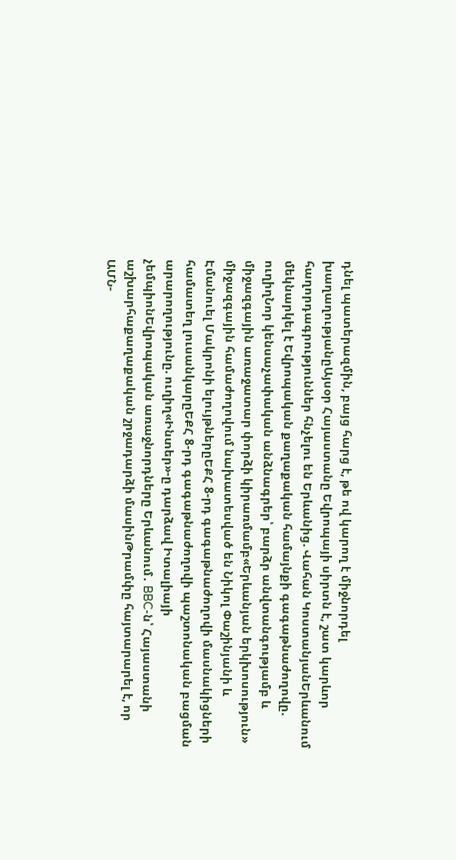դնել պատերազմին, բայց հարց է, թե ով կարող է միջնորդել խաղաղությանըԱյսօր Հայաստանը Եվրոպայի սիրտն է, շատ կարևոր հաղորդագրություններ հնչելու են Երևանից. Վահան ԿոստանյանԵրևանում մեկնարկել է Եվրոպական քաղաքական համայնքի գագաթնաժողովը. ուղիղՆոր կենսաչափական անձնագրեր՝ բարձր անվտանգությամբ և միջազգային առաջատար փորձի կիրառմամբ«Երևանյան երկխոսություն» միջազգային համաժողովում նախատեսված են Նիկոլ Փաշինյանի և Էմանուել Մակրոնի ելույթներըԵՔՀ 8-րդ գագաթնաժողովի մասնակիցների համատեղ լուսանկարըԵՔՀ 8-րդ գագաթնաժողովի պաշտոնական բացման արարողությունը. ուղիղ«Ինտեր»-ը դարձավ Իտալիայի չեմպիոնԵվրոպական առաջնորդները Երևանում․ BBC-ն՝ Հայաստանի աշխարհաքաղաքական շրջադարձի մասինԹրամփը հայտարարել է, որ ԱՄՆ-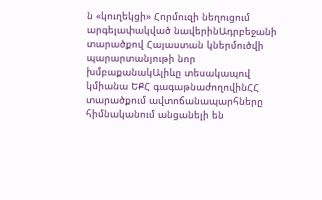ն «կուղեկցի» Հորմուզի նեղուցում արգելափակված նավերինԱդրբեջանի տարածքով Հայաստան կներմուծվի պարարտանյութի նոր խմբաքանակԱլիևը տեսակապով կմիանա ԵՔՀ գագաթնաժողովինՀՀ տարածքում ավտոճանապարհները հիմնականում անցանելի են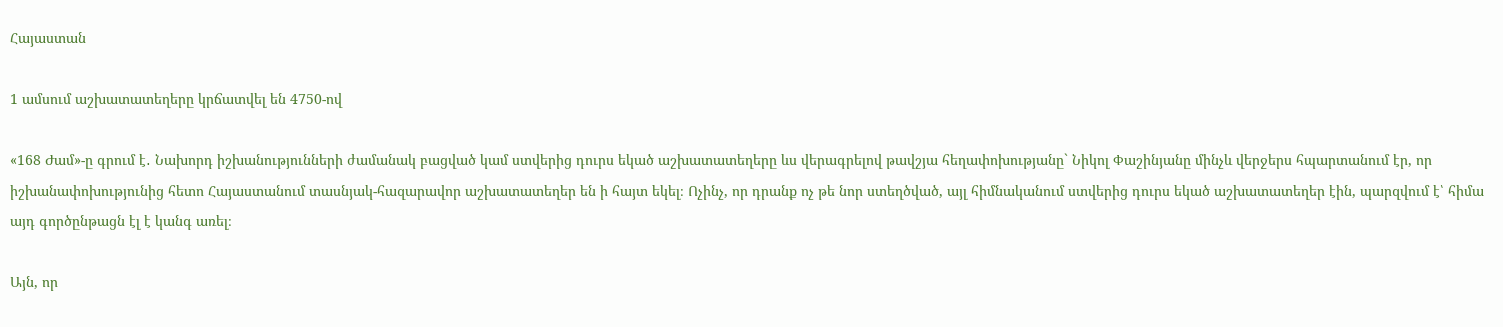Հայաստան

1 ամսում աշխատատեղերը կրճատվել են 4750-ով

«168 Ժամ»-ը գրում է․ Նախորդ իշխանությունների ժամանակ բացված կամ ստվերից դուրս եկած աշխատատեղերը ևս վերագրելով թավշյա հեղափոխությանը` Նիկոլ Փաշինյանը մինչև վերջերս հպարտանում էր, որ իշխանափոխությունից հետո Հայաստանում տասնյակ-հազարավոր աշխատատեղեր են ի հայտ եկել։ Ոչինչ, որ դրանք ոչ թե նոր ստեղծված, այլ հիմնականում ստվերից դուրս եկած աշխատատեղեր էին, պարզվում է՝ հիմա այդ գործընթացն էլ է կանգ առել։

Այն, որ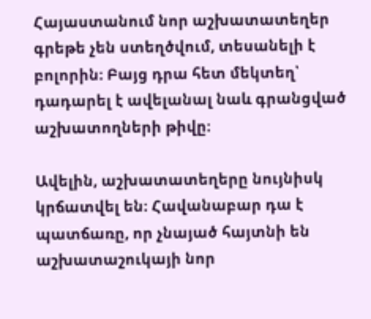Հայաստանում նոր աշխատատեղեր գրեթե չեն ստեղծվում, տեսանելի է բոլորին։ Բայց դրա հետ մեկտեղ՝ դադարել է ավելանալ նաև գրանցված աշխատողների թիվը։

Ավելին, աշխատատեղերը նույնիսկ կրճատվել են։ Հավանաբար դա է պատճառը, որ չնայած հայտնի են աշխատաշուկայի նոր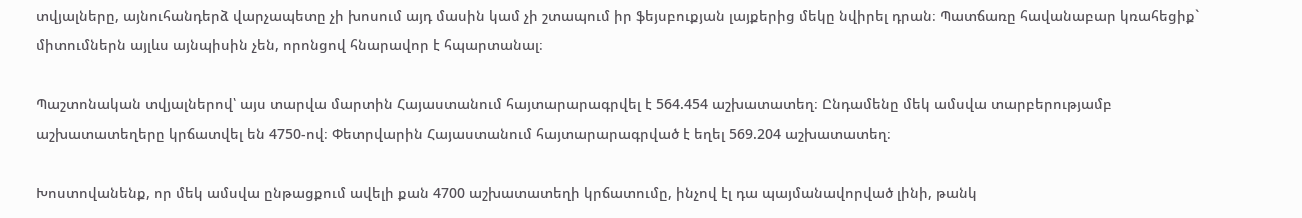տվյալները, այնուհանդերձ վարչապետը չի խոսում այդ մասին կամ չի շտապում իր ֆեյսբուքյան լայքերից մեկը նվիրել դրան։ Պատճառը հավանաբար կռահեցիք` միտումներն այլևս այնպիսին չեն, որոնցով հնարավոր է հպարտանալ։

Պաշտոնական տվյալներով՝ այս տարվա մարտին Հայաստանում հայտարարագրվել է 564.454 աշխատատեղ։ Ընդամենը մեկ ամսվա տարբերությամբ աշխատատեղերը կրճատվել են 4750-ով։ Փետրվարին Հայաստանում հայտարարագրված է եղել 569.204 աշխատատեղ։

Խոստովանենք, որ մեկ ամսվա ընթացքում ավելի քան 4700 աշխատատեղի կրճատումը, ինչով էլ դա պայմանավորված լինի, թանկ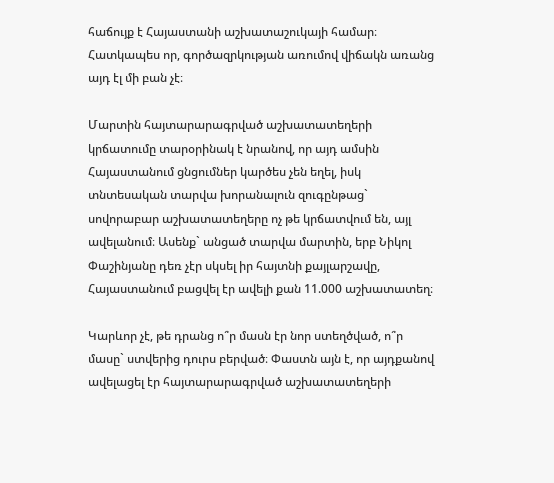հաճույք է Հայաստանի աշխատաշուկայի համար։ Հատկապես որ, գործազրկության առումով վիճակն առանց այդ էլ մի բան չէ։

Մարտին հայտարարագրված աշխատատեղերի կրճատումը տարօրինակ է նրանով, որ այդ ամսին Հայաստանում ցնցումներ կարծես չեն եղել, իսկ տնտեսական տարվա խորանալուն զուգընթաց` սովորաբար աշխատատեղերը ոչ թե կրճատվում են, այլ ավելանում։ Ասենք` անցած տարվա մարտին, երբ Նիկոլ Փաշինյանը դեռ չէր սկսել իր հայտնի քայլարշավը, Հայաստանում բացվել էր ավելի քան 11.000 աշխատատեղ։

Կարևոր չէ, թե դրանց ո՞ր մասն էր նոր ստեղծված, ո՞ր մասը` ստվերից դուրս բերված։ Փաստն այն է, որ այդքանով ավելացել էր հայտարարագրված աշխատատեղերի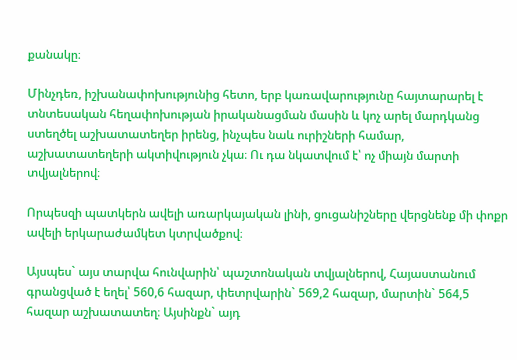քանակը։

Մինչդեռ, իշխանափոխությունից հետո, երբ կառավարությունը հայտարարել է տնտեսական հեղափոխության իրականացման մասին և կոչ արել մարդկանց ստեղծել աշխատատեղեր իրենց, ինչպես նաև ուրիշների համար, աշխատատեղերի ակտիվություն չկա։ Ու դա նկատվում է՝ ոչ միայն մարտի տվյալներով։

Որպեսզի պատկերն ավելի առարկայական լինի, ցուցանիշները վերցնենք մի փոքր ավելի երկարաժամկետ կտրվածքով։

Այսպես` այս տարվա հունվարին՝ պաշտոնական տվյալներով, Հայաստանում գրանցված է եղել՝ 560,6 հազար, փետրվարին` 569,2 հազար, մարտին` 564,5 հազար աշխատատեղ։ Այսինքն` այդ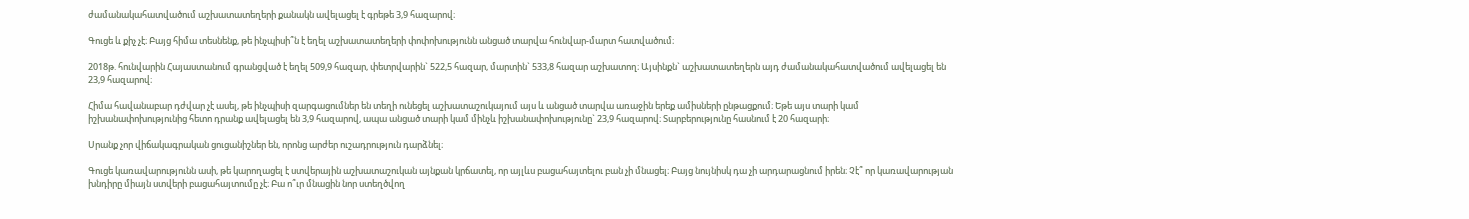ժամանակահատվածում աշխատատեղերի քանակն ավելացել է գրեթե 3,9 հազարով։

Գուցե և քիչ չէ։ Բայց հիմա տեսնենք, թե ինչպիսի՞ն է եղել աշխատատեղերի փոփոխությունն անցած տարվա հունվար-մարտ հատվածում։

2018թ. հունվարին Հայաստանում գրանցված է եղել 509,9 հազար, փետրվարին` 522,5 հազար, մարտին` 533,8 հազար աշխատող։ Այսինքն` աշխատատեղերն այդ ժամանակահատվածում ավելացել են 23,9 հազարով։

Հիմա հավանաբար դժվար չէ ասել, թե ինչպիսի զարգացումներ են տեղի ունեցել աշխատաշուկայում այս և անցած տարվա առաջին երեք ամիսների ընթացքում։ Եթե այս տարի կամ իշխանափոխությունից հետո դրանք ավելացել են 3,9 հազարով, ապա անցած տարի կամ մինչև իշխանափոխությունը` 23,9 հազարով։ Տարբերությունը հասնում է 20 հազարի։

Սրանք չոր վիճակագրական ցուցանիշներ են, որոնց արժեր ուշադրություն դարձնել։

Գուցե կառավարությունն ասի, թե կարողացել է ստվերային աշխատաշուկան այնքան կրճատել, որ այլևս բացահայտելու բան չի մնացել։ Բայց նույնիսկ դա չի արդարացնում իրեն։ Չէ՞ որ կառավարության խնդիրը միայն ստվերի բացահայտումը չէ։ Բա ո՞ւր մնացին նոր ստեղծվող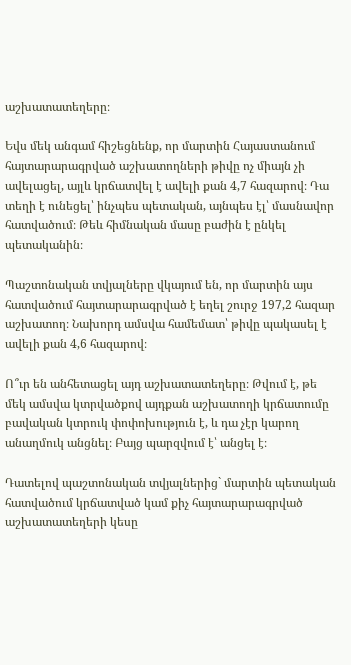աշխատատեղերը։

Եվս մեկ անգամ հիշեցնենք, որ մարտին Հայաստանում հայտարարագրված աշխատողների թիվը ոչ միայն չի ավելացել, այլև կրճատվել է ավելի քան 4,7 հազարով։ Դա տեղի է ունեցել՝ ինչպես պետական, այնպես էլ՝ մասնավոր հատվածում։ Թեև հիմնական մասը բաժին է ընկել պետականին։

Պաշտոնական տվյալները վկայում են, որ մարտին այս հատվածում հայտարարագրված է եղել շուրջ 197,2 հազար աշխատող։ Նախորդ ամսվա համեմատ՝ թիվը պակասել է ավելի քան 4,6 հազարով։

Ո՞ւր են անհետացել այդ աշխատատեղերը։ Թվում է, թե մեկ ամսվա կտրվածքով այդքան աշխատողի կրճատումը բավական կտրուկ փոփոխություն է, և դա չէր կարող անաղմուկ անցնել։ Բայց պարզվում է՝ անցել է։

Դատելով պաշտոնական տվյալներից` մարտին պետական հատվածում կրճատված կամ քիչ հայտարարագրված աշխատատեղերի կեսը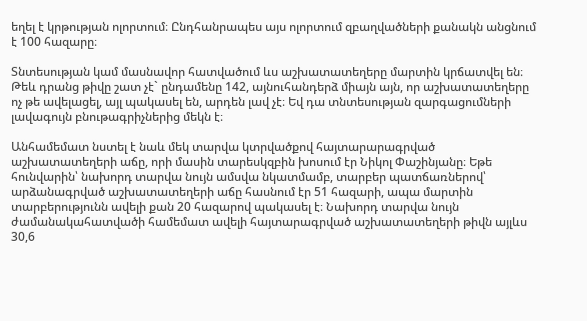եղել է կրթության ոլորտում։ Ընդհանրապես այս ոլորտում զբաղվածների քանակն անցնում է 100 հազարը։

Տնտեսության կամ մասնավոր հատվածում ևս աշխատատեղերը մարտին կրճատվել են։ Թեև դրանց թիվը շատ չէ` ընդամենը 142, այնուհանդերձ միայն այն, որ աշխատատեղերը ոչ թե ավելացել, այլ պակասել են, արդեն լավ չէ։ Եվ դա տնտեսության զարգացումների լավագույն բնութագրիչներից մեկն է։

Անհամեմատ նստել է նաև մեկ տարվա կտրվածքով հայտարարագրված աշխատատեղերի աճը, որի մասին տարեսկզբին խոսում էր Նիկոլ Փաշինյանը։ Եթե հունվարին՝ նախորդ տարվա նույն ամսվա նկատմամբ, տարբեր պատճառներով՝ արձանագրված աշխատատեղերի աճը հասնում էր 51 հազարի, ապա մարտին տարբերությունն ավելի քան 20 հազարով պակասել է։ Նախորդ տարվա նույն ժամանակահատվածի համեմատ ավելի հայտարագրված աշխատատեղերի թիվն այլևս 30,6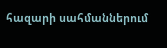հազարի սահմաններում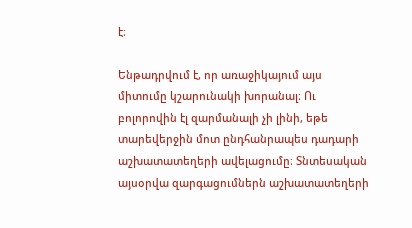է։

Ենթադրվում է, որ առաջիկայում այս միտումը կշարունակի խորանալ։ Ու բոլորովին էլ զարմանալի չի լինի, եթե տարեվերջին մոտ ընդհանրապես դադարի աշխատատեղերի ավելացումը։ Տնտեսական այսօրվա զարգացումներն աշխատատեղերի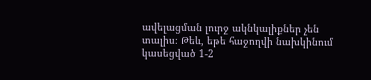ավելացման լուրջ ակնկալիքներ չեն տալիս։ Թեև, եթե հաջողվի նախկինում կասեցված 1-2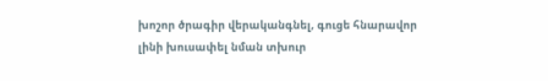խոշոր ծրագիր վերականգնել, գուցե հնարավոր լինի խուսափել նման տխուր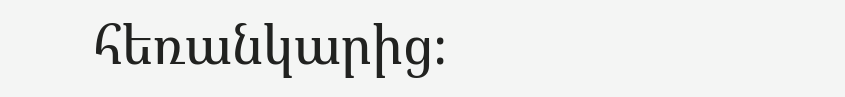հեռանկարից։